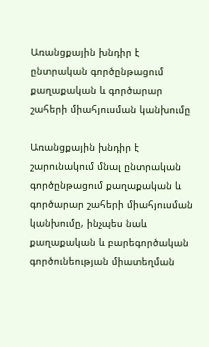Առանցքային խնդիր է ընտրական գործընթացում քաղաքական և գործարար շահերի միահյուսման կանխումը

Առանցքային խնդիր է շարունակում մնալ ընտրական գործընթացում քաղաքական և գործարար շահերի միահյուսման կանխումը, ինչպես նաև քաղաքական և բարեգործական գործունեության միատեղման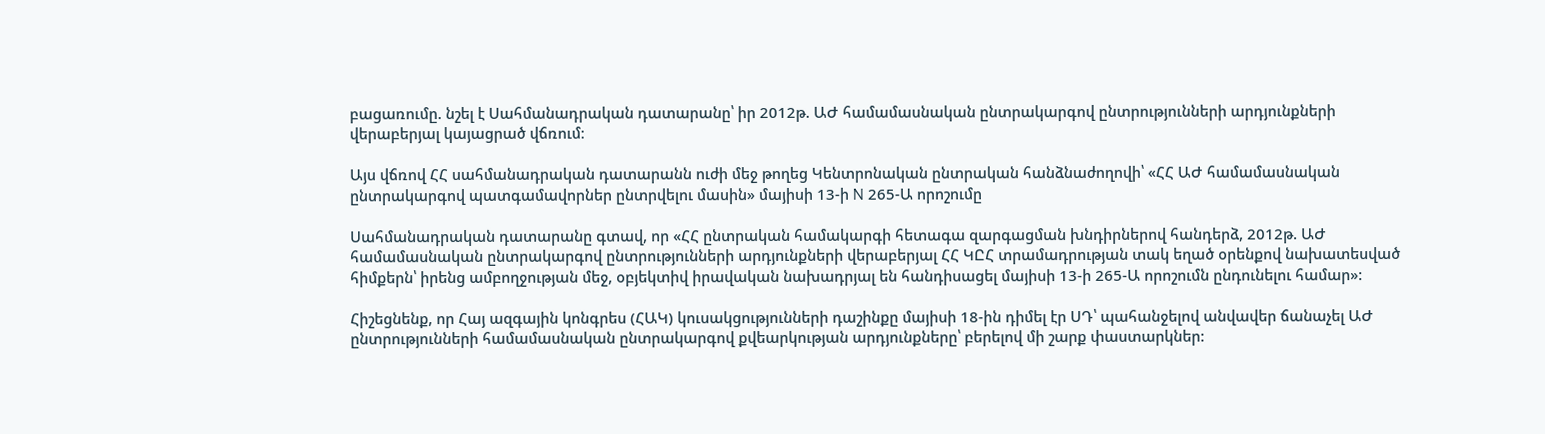բացառումը. նշել է Սահմանադրական դատարանը՝ իր 2012թ. ԱԺ համամասնական ընտրակարգով ընտրությունների արդյունքների վերաբերյալ կայացրած վճռում։

Այս վճռով ՀՀ սահմանադրական դատարանն ուժի մեջ թողեց Կենտրոնական ընտրական հանձնաժողովի՝ «ՀՀ ԱԺ համամասնական ընտրակարգով պատգամավորներ ընտրվելու մասին» մայիսի 13-ի N 265-Ա որոշումը

Սահմանադրական դատարանը գտավ, որ «ՀՀ ընտրական համակարգի հետագա զարգացման խնդիրներով հանդերձ, 2012թ. ԱԺ համամասնական ընտրակարգով ընտրությունների արդյունքների վերաբերյալ ՀՀ ԿԸՀ տրամադրության տակ եղած օրենքով նախատեսված հիմքերն՝ իրենց ամբողջության մեջ, օբյեկտիվ իրավական նախադրյալ են հանդիսացել մայիսի 13-ի 265-Ա որոշումն ընդունելու համար»:

Հիշեցնենք, որ Հայ ազգային կոնգրես (ՀԱԿ) կուսակցությունների դաշինքը մայիսի 18-ին դիմել էր ՍԴ՝ պահանջելով անվավեր ճանաչել ԱԺ ընտրությունների համամասնական ընտրակարգով քվեարկության արդյունքները՝ բերելով մի շարք փաստարկներ: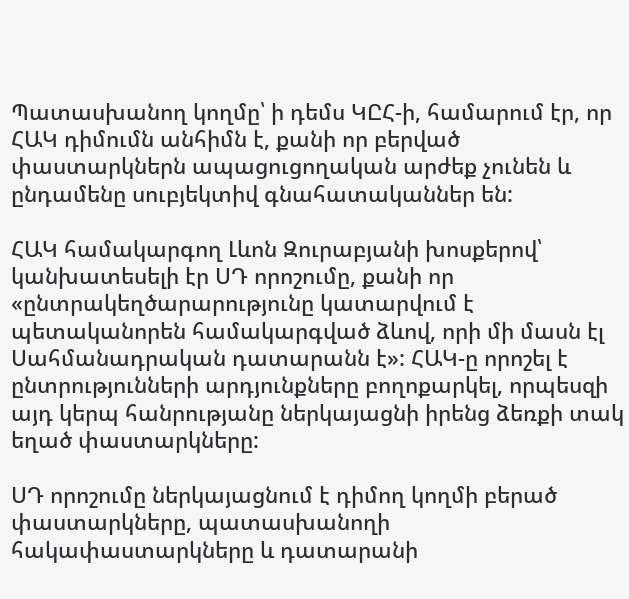Պատասխանող կողմը՝ ի դեմս ԿԸՀ-ի, համարում էր, որ ՀԱԿ դիմումն անհիմն է, քանի որ բերված փաստարկներն ապացուցողական արժեք չունեն և ընդամենը սուբյեկտիվ գնահատականներ են:

ՀԱԿ համակարգող Լևոն Զուրաբյանի խոսքերով՝ կանխատեսելի էր ՍԴ որոշումը, քանի որ «ընտրակեղծարարությունը կատարվում է պետականորեն համակարգված ձևով, որի մի մասն էլ Սահմանադրական դատարանն է»: ՀԱԿ-ը որոշել է ընտրությունների արդյունքները բողոքարկել, որպեսզի այդ կերպ հանրությանը ներկայացնի իրենց ձեռքի տակ եղած փաստարկները:

ՍԴ որոշումը ներկայացնում է դիմող կողմի բերած փաստարկները, պատասխանողի հակափաստարկները և դատարանի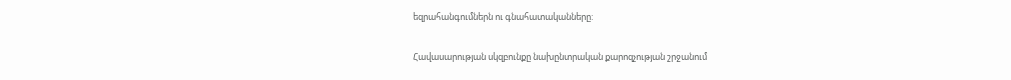եզրահանգումներն ու գնահատականները:

Հավասարության սկզբունքը նախընտրական քարոզչության շրջանում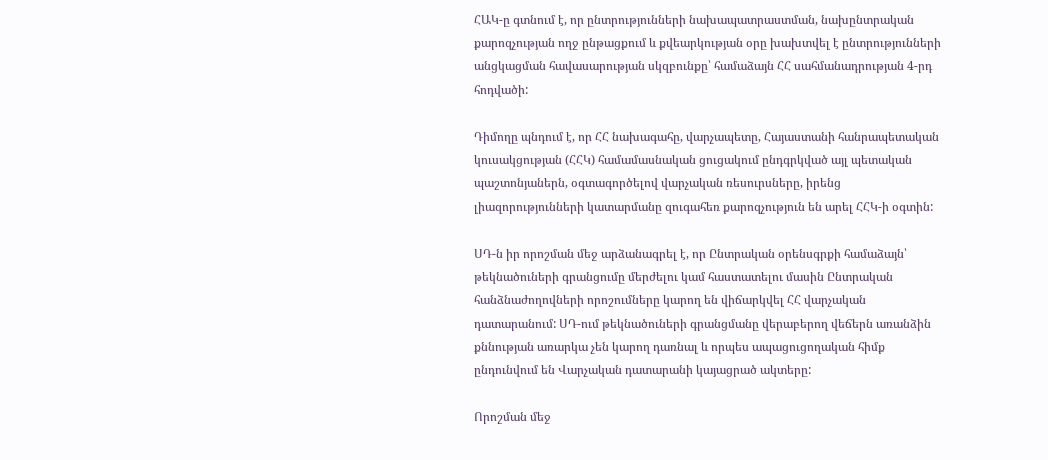ՀԱԿ-ը գտնում է, որ ընտրությունների նախապատրաստման, նախընտրական քարոզչության ողջ ընթացքում և քվեարկության օրը խախտվել է ընտրությունների անցկացման հավասարության սկզբունքը՝ համաձայն ՀՀ սահմանադրության 4-րդ հոդվածի:

Դիմողը պնդում է, որ ՀՀ նախագահը, վարչապետը, Հայաստանի հանրապետական կուսակցության (ՀՀԿ) համամասնական ցուցակում ընդգրկված այլ պետական պաշտոնյաներն, օգտագործելով վարչական ռեսուրսները, իրենց լիազորությունների կատարմանը զուգահեռ քարոզչություն են արել ՀՀԿ-ի օգտին:

ՍԴ-ն իր որոշման մեջ արձանագրել է, որ Ընտրական օրենսգրքի համաձայն՝ թեկնածուների գրանցումը մերժելու կամ հաստատելու մասին Ընտրական հանձնաժողովների որոշումները կարող են վիճարկվել ՀՀ վարչական դատարանում: ՍԴ-ում թեկնածուների գրանցմանը վերաբերող վեճերն առանձին քննության առարկա չեն կարող դառնալ և որպես ապացուցողական հիմք ընդունվում են Վարչական դատարանի կայացրած ակտերը:

Որոշման մեջ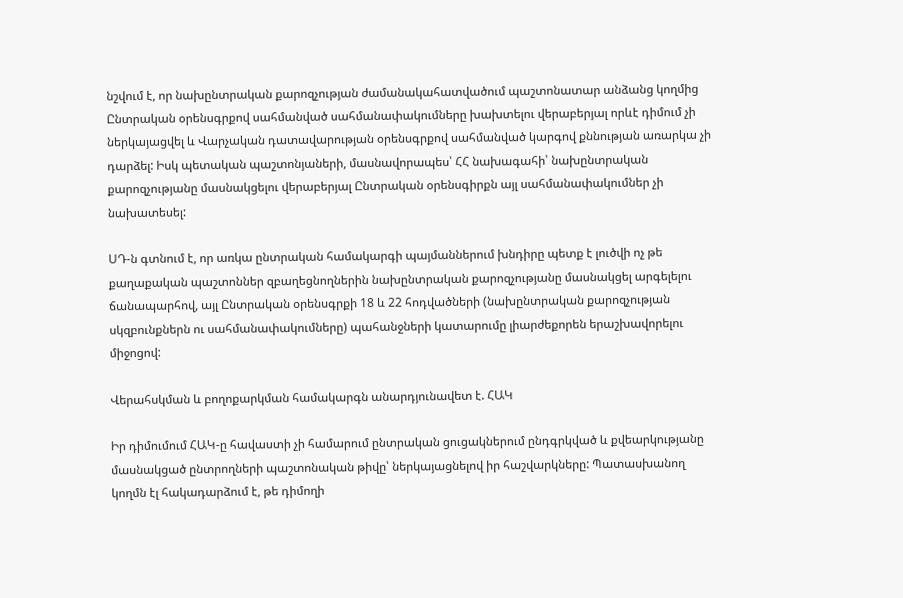նշվում է, որ նախընտրական քարոզչության ժամանակահատվածում պաշտոնատար անձանց կողմից Ընտրական օրենսգրքով սահմանված սահմանափակումները խախտելու վերաբերյալ որևէ դիմում չի ներկայացվել և Վարչական դատավարության օրենսգրքով սահմանված կարգով քննության առարկա չի դարձել: Իսկ պետական պաշտոնյաների, մասնավորապես՝ ՀՀ նախագահի՝ նախընտրական քարոզչությանը մասնակցելու վերաբերյալ Ընտրական օրենսգիրքն այլ սահմանափակումներ չի նախատեսել:

ՍԴ-ն գտնում է, որ առկա ընտրական համակարգի պայմաններում խնդիրը պետք է լուծվի ոչ թե քաղաքական պաշտոններ զբաղեցնողներին նախընտրական քարոզչությանը մասնակցել արգելելու ճանապարհով, այլ Ընտրական օրենսգրքի 18 և 22 հոդվածների (նախընտրական քարոզչության սկզբունքներն ու սահմանափակումները) պահանջների կատարումը լիարժեքորեն երաշխավորելու միջոցով:

Վերահսկման և բողոքարկման համակարգն անարդյունավետ է. ՀԱԿ

Իր դիմումում ՀԱԿ-ը հավաստի չի համարում ընտրական ցուցակներում ընդգրկված և քվեարկությանը մասնակցած ընտրողների պաշտոնական թիվը՝ ներկայացնելով իր հաշվարկները: Պատասխանող կողմն էլ հակադարձում է, թե դիմողի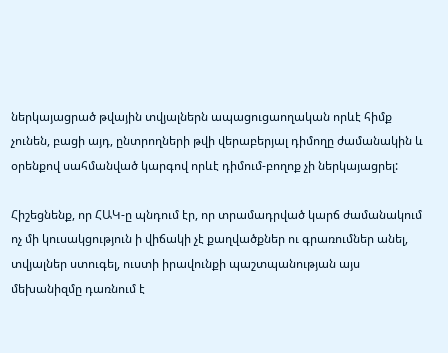ներկայացրած թվային տվյալներն ապացուցաողական որևէ հիմք չունեն, բացի այդ, ընտրողների թվի վերաբերյալ դիմողը ժամանակին և օրենքով սահմանված կարգով որևէ դիմում-բողոք չի ներկայացրել:

Հիշեցնենք, որ ՀԱԿ-ը պնդում էր, որ տրամադրված կարճ ժամանակում ոչ մի կուսակցություն ի վիճակի չէ քաղվածքներ ու գրառումներ անել, տվյալներ ստուգել, ուստի իրավունքի պաշտպանության այս մեխանիզմը դառնում է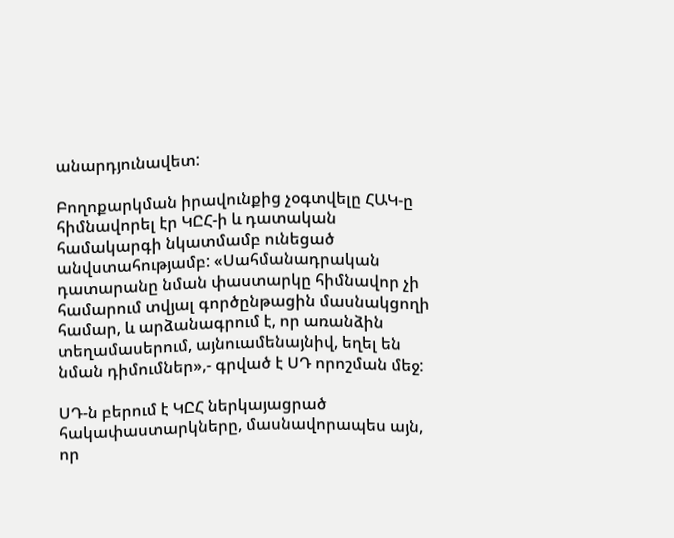անարդյունավետ:

Բողոքարկման իրավունքից չօգտվելը ՀԱԿ-ը հիմնավորել էր ԿԸՀ-ի և դատական համակարգի նկատմամբ ունեցած անվստահությամբ: «Սահմանադրական դատարանը նման փաստարկը հիմնավոր չի համարում տվյալ գործընթացին մասնակցողի համար, և արձանագրում է, որ առանձին տեղամասերում, այնուամենայնիվ, եղել են նման դիմումներ»,- գրված է ՍԴ որոշման մեջ:

ՍԴ-ն բերում է ԿԸՀ ներկայացրած հակափաստարկները, մասնավորապես այն, որ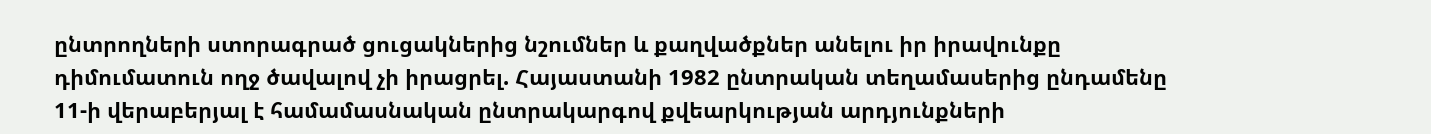ընտրողների ստորագրած ցուցակներից նշումներ և քաղվածքներ անելու իր իրավունքը դիմումատուն ողջ ծավալով չի իրացրել. Հայաստանի 1982 ընտրական տեղամասերից ընդամենը 11-ի վերաբերյալ է համամասնական ընտրակարգով քվեարկության արդյունքների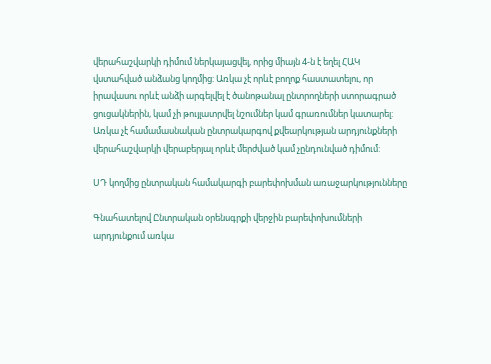վերահաշվարկի դիմում ներկայացվել, որից միայն 4-ն է եղել ՀԱԿ վստահված անձանց կողմից: Առկա չէ որևէ բողոք հաստատելու, որ իրավասու որևէ անձի արգելվել է ծանոթանալ ընտրողների ստորագրած ցուցակներին, կամ չի թույլատրվել նշումներ կամ գրառումներ կատարել: Առկա չէ համամասնական ընտրակարգով քվեարկության արդյունքների վերահաշվարկի վերաբերյալ որևէ մերժված կամ չընդունված դիմում:

ՍԴ կողմից ընտրական համակարգի բարեփոխման առաջարկությունները

Գնահատելով Ընտրական օրենսգրքի վերջին բարեփոխումների արդյունքում առկա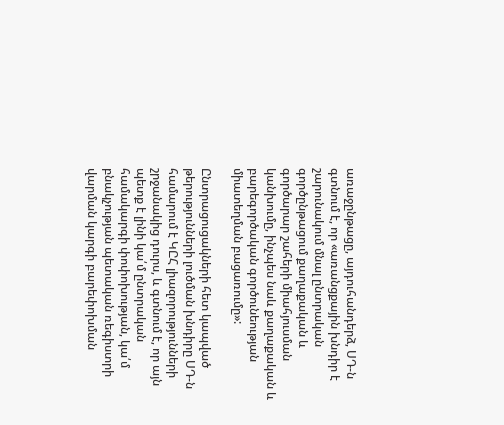առաջընթացը, այդուհանդերձ, ՍԴ-ն գտնում է, որ «առանցքային խնդիր է շարունակում մնալ ընտրական գործընթացում քաղաքական և գործարար շահերի միահյուսման կանխումը, ինչպես նաև քաղաքական և բարեգործական գործունեության միատեղման բացառումը»:

Ընտրացուցակների հետ կապված թերությունների լուծման խնդիրը ՍԴ-ն համարում է ԿԸՀ լիազորությունների շրջանակից դուրս, և գտնում է, որ այն պետք է լինի կա՛մ ընտրական համակարգի փոփոխության, կա՛մ բնակչության պետական ռեգիստրի վարման կարգի բարեփոխման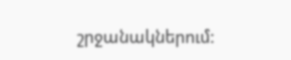շրջանակներում: